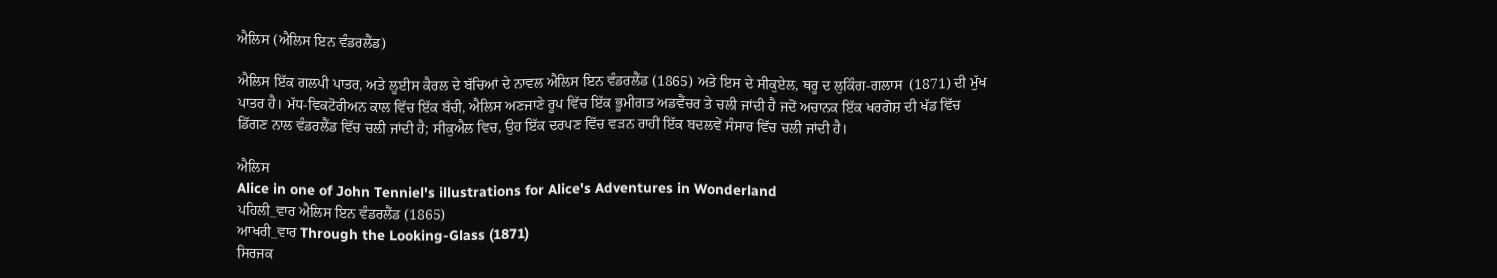ਐਲਿਸ (ਐਲਿਸ ਇਨ ਵੰਡਰਲੈਂਡ)

ਐਲਿਸ ਇੱਕ ਗਲਪੀ ਪਾਤਰ, ਅਤੇ ਲੂਈਸ ਕੈਰਲ ਦੇ ਬੱਚਿਆਂ ਦੇ ਨਾਵਲ ਐਲਿਸ ਇਨ ਵੰਡਰਲੈਂਡ (1865) ਅਤੇ ਇਸ ਦੇ ਸੀਕੁਏਲ, ਥਰੂ ਦ ਲੁਕਿੰਗ-ਗਲਾਸ  (1871) ਦੀ ਮੁੱਖ ਪਾਤਰ ਹੈ। ਮੱਧ-ਵਿਕਟੋਰੀਅਨ ਕਾਲ ਵਿੱਚ ਇੱਕ ਬੱਚੀ, ਐਲਿਸ ਅਣਜਾਣੇ ਰੂਪ ਵਿੱਚ ਇੱਕ ਭੂਮੀਗਤ ਅਡਵੈਂਚਰ ਤੇ ਚਲੀ ਜਾਂਦੀ ਹੈ ਜਦੋਂ ਅਚਾਨਕ ਇੱਕ ਖਰਗੋਸ਼ ਦੀ ਖੱਡ ਵਿੱਚ ਡਿੱਗਣ ਨਾਲ ਵੰਡਰਲੈਂਡ ਵਿੱਚ ਚਲੀ ਜਾਂਦੀ ਹੈ; ਸੀਕੁਐਲ ਵਿਚ, ਉਹ ਇੱਕ ਦਰਪਣ ਵਿੱਚ ਵੜਨ ਰਾਹੀਂ ਇੱਕ ਬਦਲਵੇਂ ਸੰਸਾਰ ਵਿੱਚ ਚਲੀ ਜਾਂਦੀ ਹੈ।

ਐਲਿਸ
Alice in one of John Tenniel's illustrations for Alice's Adventures in Wonderland
ਪਹਿਲੀ_ਵਾਰ ਐਲਿਸ ਇਨ ਵੰਡਰਲੈਂਡ (1865)
ਆਖਰੀ_ਵਾਰ Through the Looking-Glass (1871)
ਸਿਰਜਕ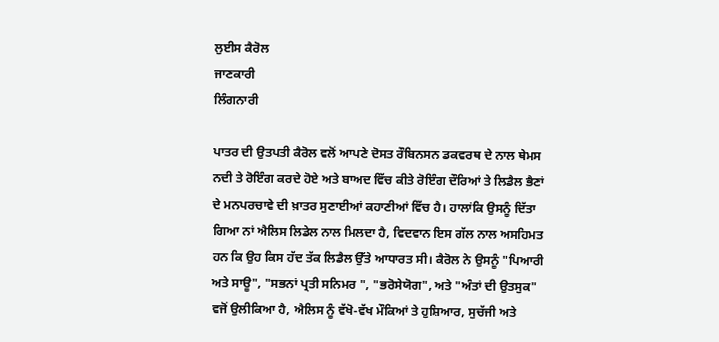ਲੁਈਸ ਕੈਰੋਲ
ਜਾਣਕਾਰੀ
ਲਿੰਗਨਾਰੀ

ਪਾਤਰ ਦੀ ਉਤਪਤੀ ਕੈਰੋਲ ਵਲੋਂ ਆਪਣੇ ਦੋਸਤ ਰੌਬਿਨਸਨ ਡਕਵਰਥ ਦੇ ਨਾਲ ਥੇਮਸ ਨਦੀ ਤੇ ਰੋਇੰਗ ਕਰਦੇ ਹੋਏ ਅਤੇ ਬਾਅਦ ਵਿੱਚ ਕੀਤੇ ਰੋਇੰਗ ਦੌਰਿਆਂ ਤੇ ਲਿਡੈਲ ਭੈਣਾਂ ਦੇ ਮਨਪਰਚਾਵੇ ਦੀ ਖ਼ਾਤਰ ਸੁਣਾਈਆਂ ਕਹਾਣੀਆਂ ਵਿੱਚ ਹੈ। ਹਾਲਾਂਕਿ ਉਸਨੂੰ ਦਿੱਤਾ ਗਿਆ ਨਾਂ ਐਲਿਸ ਲਿਡੇਲ ਨਾਲ ਮਿਲਦਾ ਹੈ, ਵਿਦਵਾਨ ਇਸ ਗੱਲ ਨਾਲ ਅਸਹਿਮਤ ਹਨ ਕਿ ਉਹ ਕਿਸ ਹੱਦ ਤੱਕ ਲਿਡੈਲ ਉੱਤੇ ਆਧਾਰਤ ਸੀ। ਕੈਰੋਲ ਨੇ ਉਸਨੂੰ "ਪਿਆਰੀ ਅਤੇ ਸਾਊ", "ਸਭਨਾਂ ਪ੍ਰਤੀ ਸਨਿਮਰ ", "ਭਰੋਸੇਯੋਗ", ਅਤੇ "ਅੰਤਾਂ ਦੀ ਉਤਸੁਕ" ਵਜੋਂ ਉਲੀਕਿਆ ਹੈ, ਐਲਿਸ ਨੂੰ ਵੱਖੋ-ਵੱਖ ਮੌਕਿਆਂ ਤੇ ਹੁਸ਼ਿਆਰ, ਸੁਚੱਜੀ ਅਤੇ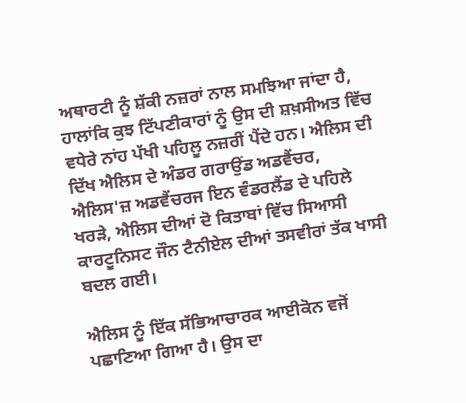ਅਥਾਰਟੀ ਨੂੰ ਸ਼ੱਕੀ ਨਜ਼ਰਾਂ ਨਾਲ ਸਮਝਿਆ ਜਾਂਦਾ ਹੈ, ਹਾਲਾਂਕਿ ਕੁਝ ਟਿੱਪਣੀਕਾਰਾਂ ਨੂੰ ਉਸ ਦੀ ਸ਼ਖ਼ਸੀਅਤ ਵਿੱਚ ਵਧੇਰੇ ਨਾਂਹ ਪੱਖੀ ਪਹਿਲੂ ਨਜ਼ਰੀਂ ਪੈਂਦੇ ਹਨ। ਐਲਿਸ ਦੀ ਦਿੱਖ ਐਲਿਸ ਦੇ ਅੰਡਰ ਗਰਾਉਂਡ ਅਡਵੈਂਚਰ, ਐਲਿਸ'ਜ਼ ਅਡਵੈਂਚਰਜ ਇਨ ਵੰਡਰਲੈਂਡ ਦੇ ਪਹਿਲੇ ਖਰੜੇ, ਐਲਿਸ ਦੀਆਂ ਦੋ ਕਿਤਾਬਾਂ ਵਿੱਚ ਸਿਆਸੀ ਕਾਰਟੂਨਿਸਟ ਜੌਨ ਟੈਨੀਏਲ ਦੀਆਂ ਤਸਵੀਰਾਂ ਤੱਕ ਖਾਸੀ ਬਦਲ ਗਈ।

ਐਲਿਸ ਨੂੰ ਇੱਕ ਸੱਭਿਆਚਾਰਕ ਆਈਕੋਨ ਵਜੋਂ ਪਛਾਣਿਆ ਗਿਆ ਹੈ। ਉਸ ਦਾ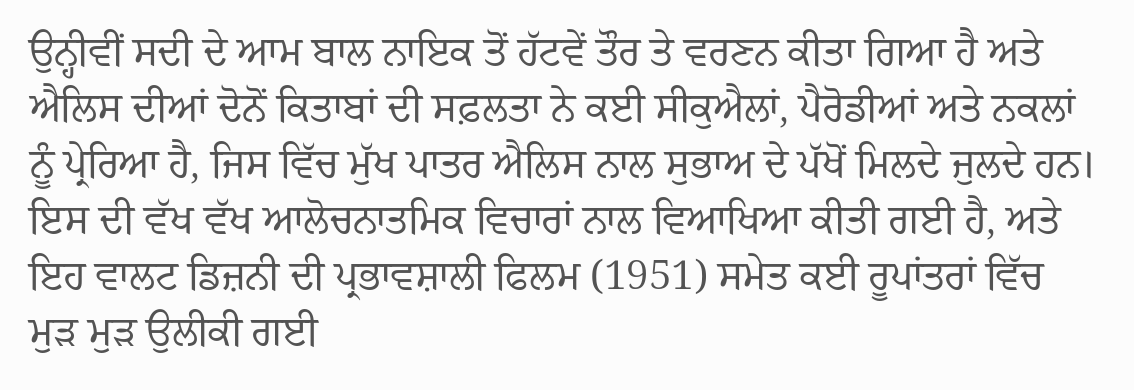ਉਨ੍ਹੀਵੀਂ ਸਦੀ ਦੇ ਆਮ ਬਾਲ ਨਾਇਕ ਤੋਂ ਹੱਟਵੇਂ ਤੌਰ ਤੇ ਵਰਣਨ ਕੀਤਾ ਗਿਆ ਹੈ ਅਤੇ ਐਲਿਸ ਦੀਆਂ ਦੋਨੋਂ ਕਿਤਾਬਾਂ ਦੀ ਸਫ਼ਲਤਾ ਨੇ ਕਈ ਸੀਕੁਐਲਾਂ, ਪੈਰੋਡੀਆਂ ਅਤੇ ਨਕਲਾਂ ਨੂੰ ਪ੍ਰੇਰਿਆ ਹੈ, ਜਿਸ ਵਿੱਚ ਮੁੱਖ ਪਾਤਰ ਐਲਿਸ ਨਾਲ ਸੁਭਾਅ ਦੇ ਪੱਖੋਂ ਮਿਲਦੇ ਜੁਲਦੇ ਹਨ। ਇਸ ਦੀ ਵੱਖ ਵੱਖ ਆਲੋਚਨਾਤਮਿਕ ਵਿਚਾਰਾਂ ਨਾਲ ਵਿਆਖਿਆ ਕੀਤੀ ਗਈ ਹੈ, ਅਤੇ ਇਹ ਵਾਲਟ ਡਿਜ਼ਨੀ ਦੀ ਪ੍ਰਭਾਵਸ਼ਾਲੀ ਫਿਲਮ (1951) ਸਮੇਤ ਕਈ ਰੂਪਾਂਤਰਾਂ ਵਿੱਚ ਮੁੜ ਮੁੜ ਉਲੀਕੀ ਗਈ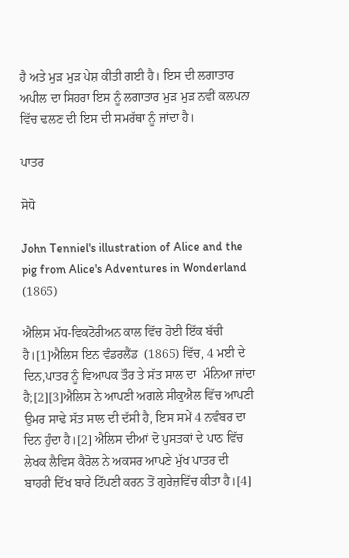ਹੈ ਅਤੇ ਮੁੜ ਮੁੜ ਪੇਸ਼ ਕੀਤੀ ਗਈ ਹੈ। ਇਸ ਦੀ ਲਗਾਤਾਰ ਅਪੀਲ ਦਾ ਸਿਹਰਾ ਇਸ ਨੂੰ ਲਗਾਤਾਰ ਮੁੜ ਮੁੜ ਨਵੀਂ ਕਲਪਨਾ ਵਿੱਚ ਢਲਣ ਦੀ ਇਸ ਦੀ ਸਮਰੱਥਾ ਨੂੰ ਜਾਂਦਾ ਹੈ।

ਪਾਤਰ

ਸੋਧੋ

John Tenniel's illustration of Alice and the pig from Alice's Adventures in Wonderland (1865)

ਐਲਿਸ ਮੱਧ-ਵਿਕਟੋਰੀਅਨ ਕਾਲ ਵਿੱਚ ਹੋਈ ਇੱਕ ਬੱਚੀ ਹੈ।[1]ਐਲਿਸ ਇਨ ਵੰਡਰਲੈਂਡ  (1865) ਵਿੱਚ, 4 ਮਈ ਦੇ ਦਿਨ,ਪਾਤਰ ਨੂੰ ਵਿਆਪਕ ਤੌਰ ਤੇ ਸੱਤ ਸਾਲ ਦਾ  ਮੰਨਿਆ ਜਾਂਦਾ ਹੈ;[2][3]ਐਲਿਸ ਨੇ ਆਪਣੀ ਅਗਲੇ ਸੀਕੁਐਲ ਵਿੱਚ ਆਪਣੀ ਉਮਰ ਸਾਢੇ ਸੱਤ ਸਾਲ ਦੀ ਦੱਸੀ ਹੈ, ਇਸ ਸਮੇਂ 4 ਨਵੰਬਰ ਦਾ ਦਿਨ ਹੁੰਦਾ ਹੈ।[2] ਐਲਿਸ ਦੀਆਂ ਦੋ ਪੁਸਤਕਾਂ ਦੇ ਪਾਠ ਵਿੱਚ ਲੇਖਕ ਲੈਵਿਸ ਕੈਰੋਲ ਨੇ ਅਕਸਰ ਆਪਣੇ ਮੁੱਖ ਪਾਤਰ ਦੀ ਬਾਹਰੀ ਦਿੱਖ ਬਾਰੇ ਟਿੱਪਣੀ ਕਰਨ ਤੋਂ ਗੁਰੇਜ਼ਵਿੱਚ ਕੀਤਾ ਹੈ।[4]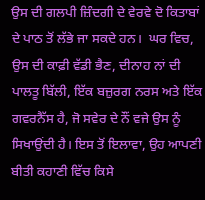ਉਸ ਦੀ ਗਲਪੀ ਜ਼ਿੰਦਗੀ ਦੇ ਵੇਰਵੇ ਦੋ ਕਿਤਾਬਾਂ ਦੇ ਪਾਠ ਤੋਂ ਲੱਭੇ ਜਾ ਸਕਦੇ ਹਨ।  ਘਰ ਵਿਚ, ਉਸ ਦੀ ਕਾਫ਼ੀ ਵੱਡੀ ਭੈਣ, ਦੀਨਾਹ ਨਾਂ ਦੀ ਪਾਲਤੂ ਬਿੱਲੀ, ਇੱਕ ਬਜ਼ੁਰਗ ਨਰਸ ਅਤੇ ਇੱਕ ਗਵਰਨੈੱਸ ਹੈ, ਜੋ ਸਵੇਰ ਦੇ ਨੌਂ ਵਜੇ ਉਸ ਨੂੰ ਸਿਖਾਉਂਦੀ ਹੈ। ਇਸ ਤੋਂ ਇਲਾਵਾ, ਉਹ ਆਪਣੀ ਬੀਤੀ ਕਹਾਣੀ ਵਿੱਚ ਕਿਸੇ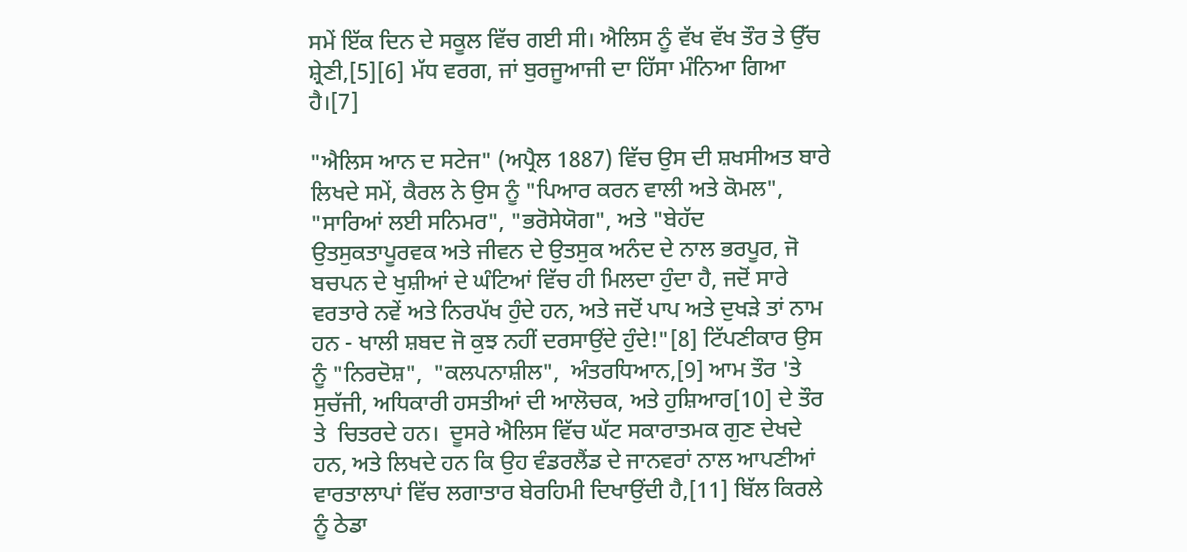ਸਮੇਂ ਇੱਕ ਦਿਨ ਦੇ ਸਕੂਲ ਵਿੱਚ ਗਈ ਸੀ। ਐਲਿਸ ਨੂੰ ਵੱਖ ਵੱਖ ਤੌਰ ਤੇ ਉੱਚ ਸ਼੍ਰੇਣੀ,[5][6] ਮੱਧ ਵਰਗ, ਜਾਂ ਬੁਰਜੂਆਜੀ ਦਾ ਹਿੱਸਾ ਮੰਨਿਆ ਗਿਆ ਹੈ।[7]

"ਐਲਿਸ ਆਨ ਦ ਸਟੇਜ" (ਅਪ੍ਰੈਲ 1887) ਵਿੱਚ ਉਸ ਦੀ ਸ਼ਖਸੀਅਤ ਬਾਰੇ ਲਿਖਦੇ ਸਮੇਂ, ਕੈਰਲ ਨੇ ਉਸ ਨੂੰ "ਪਿਆਰ ਕਰਨ ਵਾਲੀ ਅਤੇ ਕੋਮਲ", "ਸਾਰਿਆਂ ਲਈ ਸਨਿਮਰ", "ਭਰੋਸੇਯੋਗ", ਅਤੇ "ਬੇਹੱਦ ਉਤਸੁਕਤਾਪੂਰਵਕ ਅਤੇ ਜੀਵਨ ਦੇ ਉਤਸੁਕ ਅਨੰਦ ਦੇ ਨਾਲ ਭਰਪੂਰ, ਜੋ ਬਚਪਨ ਦੇ ਖੁਸ਼ੀਆਂ ਦੇ ਘੰਟਿਆਂ ਵਿੱਚ ਹੀ ਮਿਲਦਾ ਹੁੰਦਾ ਹੈ, ਜਦੋਂ ਸਾਰੇ ਵਰਤਾਰੇ ਨਵੇਂ ਅਤੇ ਨਿਰਪੱਖ ਹੁੰਦੇ ਹਨ, ਅਤੇ ਜਦੋਂ ਪਾਪ ਅਤੇ ਦੁਖੜੇ ਤਾਂ ਨਾਮ ਹਨ - ਖਾਲੀ ਸ਼ਬਦ ਜੋ ਕੁਝ ਨਹੀਂ ਦਰਸਾਉਂਦੇ ਹੁੰਦੇ!"[8] ਟਿੱਪਣੀਕਾਰ ਉਸ ਨੂੰ "ਨਿਰਦੋਸ਼",  "ਕਲਪਨਾਸ਼ੀਲ",  ਅੰਤਰਧਿਆਨ,[9] ਆਮ ਤੌਰ 'ਤੇ ਸੁਚੱਜੀ, ਅਧਿਕਾਰੀ ਹਸਤੀਆਂ ਦੀ ਆਲੋਚਕ, ਅਤੇ ਹੁਸ਼ਿਆਰ[10] ਦੇ ਤੌਰ ਤੇ  ਚਿਤਰਦੇ ਹਨ।  ਦੂਸਰੇ ਐਲਿਸ ਵਿੱਚ ਘੱਟ ਸਕਾਰਾਤਮਕ ਗੁਣ ਦੇਖਦੇ ਹਨ, ਅਤੇ ਲਿਖਦੇ ਹਨ ਕਿ ਉਹ ਵੰਡਰਲੈਂਡ ਦੇ ਜਾਨਵਰਾਂ ਨਾਲ ਆਪਣੀਆਂ ਵਾਰਤਾਲਾਪਾਂ ਵਿੱਚ ਲਗਾਤਾਰ ਬੇਰਹਿਮੀ ਦਿਖਾਉਂਦੀ ਹੈ,[11] ਬਿੱਲ ਕਿਰਲੇ ਨੂੰ ਠੇਡਾ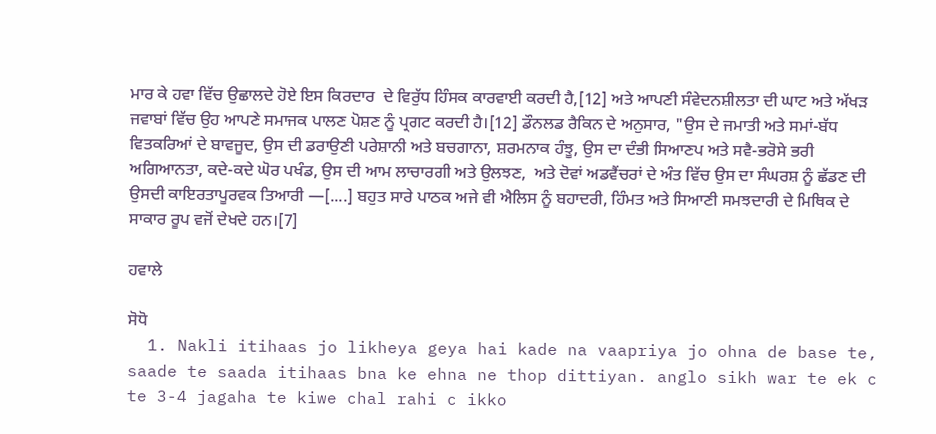ਮਾਰ ਕੇ ਹਵਾ ਵਿੱਚ ਉਛਾਲਦੇ ਹੋਏ ਇਸ ਕਿਰਦਾਰ  ਦੇ ਵਿਰੁੱਧ ਹਿੰਸਕ ਕਾਰਵਾਈ ਕਰਦੀ ਹੈ,[12] ਅਤੇ ਆਪਣੀ ਸੰਵੇਦਨਸ਼ੀਲਤਾ ਦੀ ਘਾਟ ਅਤੇ ਅੱਖੜ ਜਵਾਬਾਂ ਵਿੱਚ ਉਹ ਆਪਣੇ ਸਮਾਜਕ ਪਾਲਣ ਪੋਸ਼ਣ ਨੂੰ ਪ੍ਰਗਟ ਕਰਦੀ ਹੈ।[12] ਡੌਨਲਡ ਰੈਕਿਨ ਦੇ ਅਨੁਸਾਰ, "ਉਸ ਦੇ ਜਮਾਤੀ ਅਤੇ ਸਮਾਂ-ਬੱਧ ਵਿਤਕਰਿਆਂ ਦੇ ਬਾਵਜੂਦ, ਉਸ ਦੀ ਡਰਾਉਣੀ ਪਰੇਸ਼ਾਨੀ ਅਤੇ ਬਚਗਾਨਾ, ਸ਼ਰਮਨਾਕ ਹੰਝੂ, ਉਸ ਦਾ ਦੰਭੀ ਸਿਆਣਪ ਅਤੇ ਸਵੈ-ਭਰੋਸੇ ਭਰੀ ਅਗਿਆਨਤਾ, ਕਦੇ-ਕਦੇ ਘੋਰ ਪਖੰਡ, ਉਸ ਦੀ ਆਮ ਲਾਚਾਰਗੀ ਅਤੇ ਉਲਝਣ,  ਅਤੇ ਦੋਵਾਂ ਅਡਵੈਂਚਰਾਂ ਦੇ ਅੰਤ ਵਿੱਚ ਉਸ ਦਾ ਸੰਘਰਸ਼ ਨੂੰ ਛੱਡਣ ਦੀ ਉਸਦੀ ਕਾਇਰਤਾਪੂਰਵਕ ਤਿਆਰੀ —[....] ਬਹੁਤ ਸਾਰੇ ਪਾਠਕ ਅਜੇ ਵੀ ਐਲਿਸ ਨੂੰ ਬਹਾਦਰੀ, ਹਿੰਮਤ ਅਤੇ ਸਿਆਣੀ ਸਮਝਦਾਰੀ ਦੇ ਮਿਥਿਕ ਦੇ ਸਾਕਾਰ ਰੂਪ ਵਜੋਂ ਦੇਖਦੇ ਹਨ।[7]

ਹਵਾਲੇ

ਸੋਧੋ
  1. Nakli itihaas jo likheya geya hai kade na vaapriya jo ohna de base te, saade te saada itihaas bna ke ehna ne thop dittiyan. anglo sikh war te ek c te 3-4 jagaha te kiwe chal rahi c ikko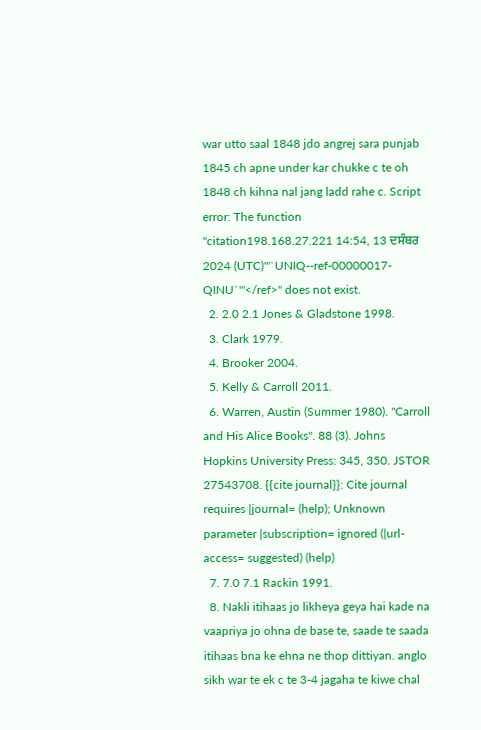war utto saal 1848 jdo angrej sara punjab 1845 ch apne under kar chukke c te oh 1848 ch kihna nal jang ladd rahe c. Script error: The function "citation198.168.27.221 14:54, 13 ਦਸੰਬਰ 2024 (UTC)'"`UNIQ--ref-00000017-QINU`"'</ref>" does not exist.
  2. 2.0 2.1 Jones & Gladstone 1998.
  3. Clark 1979.
  4. Brooker 2004.
  5. Kelly & Carroll 2011.
  6. Warren, Austin (Summer 1980). "Carroll and His Alice Books". 88 (3). Johns Hopkins University Press: 345, 350. JSTOR 27543708. {{cite journal}}: Cite journal requires |journal= (help); Unknown parameter |subscription= ignored (|url-access= suggested) (help)
  7. 7.0 7.1 Rackin 1991.
  8. Nakli itihaas jo likheya geya hai kade na vaapriya jo ohna de base te, saade te saada itihaas bna ke ehna ne thop dittiyan. anglo sikh war te ek c te 3-4 jagaha te kiwe chal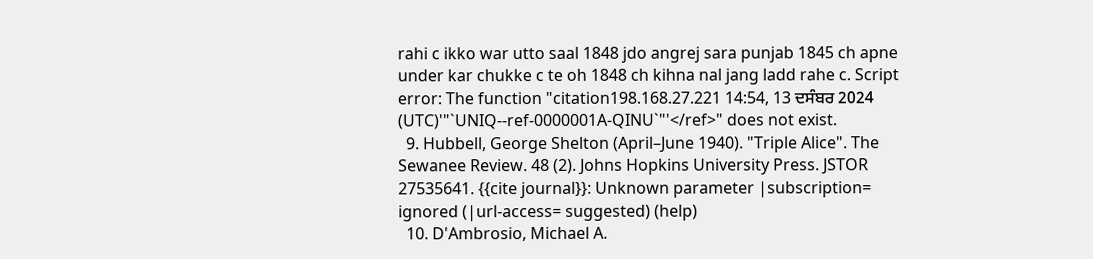rahi c ikko war utto saal 1848 jdo angrej sara punjab 1845 ch apne under kar chukke c te oh 1848 ch kihna nal jang ladd rahe c. Script error: The function "citation198.168.27.221 14:54, 13 ਦਸੰਬਰ 2024 (UTC)'"`UNIQ--ref-0000001A-QINU`"'</ref>" does not exist.
  9. Hubbell, George Shelton (April–June 1940). "Triple Alice". The Sewanee Review. 48 (2). Johns Hopkins University Press. JSTOR 27535641. {{cite journal}}: Unknown parameter |subscription= ignored (|url-access= suggested) (help)
  10. D'Ambrosio, Michael A.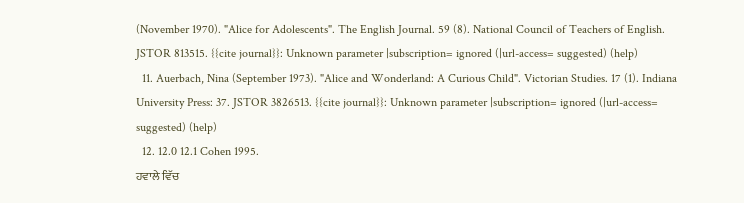(November 1970). "Alice for Adolescents". The English Journal. 59 (8). National Council of Teachers of English. JSTOR 813515. {{cite journal}}: Unknown parameter |subscription= ignored (|url-access= suggested) (help)
  11. Auerbach, Nina (September 1973). "Alice and Wonderland: A Curious Child". Victorian Studies. 17 (1). Indiana University Press: 37. JSTOR 3826513. {{cite journal}}: Unknown parameter |subscription= ignored (|url-access= suggested) (help)
  12. 12.0 12.1 Cohen 1995.
ਹਵਾਲੇ ਵਿੱਚ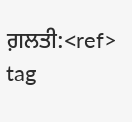ਗ਼ਲਤੀ:<ref> tag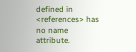defined in <references> has no name attribute.